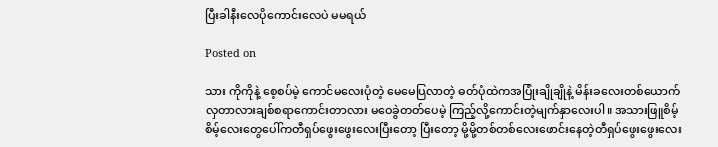ပြီးခါနီးလေပိုကောင်းလေပဲ မမရယ်

Posted on

သား ကိုကိုနဲ့ စေ့စပ်မဲ့ ကောင်မလေးပုံတဲ့ မေမေပြလာတဲ့ ဓတ်ပုံထဲကအပြုံးချိုချိုနဲ့ မိန်းခလေးတစ်ယောက် လှတာလားချစ်စရာကောင်းတာလား မဝေခွဲတတ်ပေမဲ့ ကြည့်လို့ကောင်းတဲ့မျက်နှာလေးပါ။ အသားဖြူစိမ့်စိမ့်လေးတွေပေါ်ကတီရှပ်ဖွေးဖွေးလေးပြီးတော့ ပြီးတော့ မို့မို့တစ်တစ်လေးဖောင်းနေတဲ့တီရှပ်ဖွေးဖွေးလေး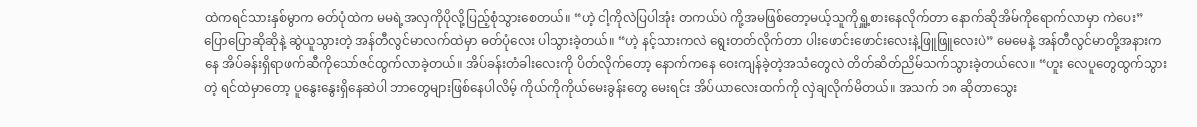ထဲကရင်သားနှစ်မွာက ဓတ်ပုံထဲက မမရဲ့အလှကိုပိုလို့ပြည့်စုံသွားစေတယ်။ “ဟဲ့ ငါ့ကိုလဲပြပါအုံး တကယ်ပဲ ကို့အမဖြစ်တော့မယ့်သူကိုရှူ့စားနေလိုက်တာ နောက်ဆိုအိမ်ကိုရောက်လာမှာ ကဲပေး” ပြောပြောဆိုဆိုနဲ့ ဆွဲယူသွားတဲ့ အန်တီလွင်မာလက်ထဲမှာ ဓတ်ပုံလေး ပါသွားခဲ့တယ်။ “ဟဲ့ နင့်သားကလဲ ရွေးတတ်လိုက်တာ ပါးဖောင်းဖောင်းလေးနဲ့ဖြူဖြူလေးပဲ” မေမေနဲ့ အန်တီလွင်မာတို့အနားကနေ အိပ်ခန်းရှိရာဖက်ဆီကိုသော်ဇင်ထွက်လာခဲ့တယ်။ အိပ်ခန်းတံခါးလေးကို ပိတ်လိုက်တော့ နောက်ကနေ ဝေးကျန်ခဲ့တဲ့အသံတွေလဲ တိတ်ဆိတ်ညိမ်သက်သွားခဲ့တယ်လေ။ “ဟူး လေပူတွေထွက်သွားတဲ့ ရင်ထဲမှာတော့ ပူနွေးနွေးရှိနေဆဲပါ ဘာတွေများဖြစ်နေပါလိမ့် ကိုယ်ကိုကိုယ်မေးခွန်းတွေ မေးရင်း အိပ်ယာလေးထက်ကို လှဲချလိုက်မိတယ်။ အသက် ၁၈ ဆိုတာသွေး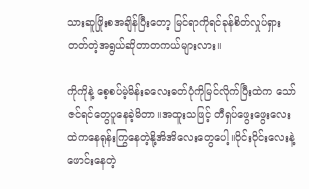သားဆူဖြိုးစအချိန်ပြီးတော့ မြင်ရာကိုရင်ခုန်စိတ်လှုပ်ရှားတတ်တဲ့အရွယ်ဆိုတာတကယ်များလား။

ကိုကိုနဲ့ စေ့စပ်မဲ့မိန်းခလေးဓတ်ပုံကိုမြင်လိုက်ပြီးထဲက သော်ဇင်ရင်တွေပူနေခဲ့မိတာ။အထူးသဖြင့် တီရှပ်ဖွေးဖွေးလေးထဲကနေရုန်းကြွနေတဲ့နို့အိအိလေးတွေပေါ့။ဝိုင်းဝိုင်းလေးနဲ့ဖောင်းနေတဲ့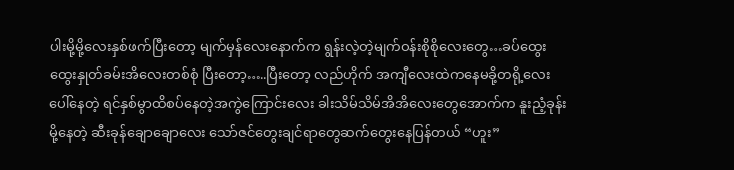ပါးမို့မို့လေးနှစ်ဖက်ပြီးတော့ မျက်မှန်လေးနောက်က ရွန်းလဲ့တဲ့မျက်ဝန်းစိုစိုလေးတွေ…ခပ်ထွေးထွေးနှုတ်ခမ်းအိလေးတစ်စုံ ပြီးတော့…..ပြီးတော့ လည်ဟိုက် အကျီလေးထဲကနေမခို့တရို့လေးပေါ်နေတဲ့ ရင်နှစ်မွာထိစပ်နေတဲ့အကွဲကြောင်းလေး ခါးသိမ်သိမ်အိအိလေးတွေအောက်က နူးညံ့ခုန်းမို့နေတဲ့ ဆီးခုန်ချောချောလေး သော်ဇင်တွေးချင်ရာတွေဆက်တွေးနေပြန်တယ် “ဟူး”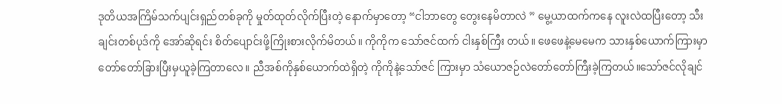ဒုတိယအကြိမ်သက်ပျင်းရှည်တစ်ခုကို မှုတ်ထုတ်လိုက်ပြီးတဲ့ နောက်မှာတော့ “ငါဘာတွေ တွေးနေမိတာလဲ ” မွေ့ယာထက်ကနေ လူးလဲထပြီးတော့ သီးချင်းတစ်ပုဒ်ကို အော်ဆိုရင်း စိတ်ပျောင်းဖို့ကြိုးစားလိုက်မိတယ်။ ကိုကိုက သော်ဇင်ထက် ငါးနှစ်ကြီး တယ်။ ဖေဖေနဲ့မေမေက သားနှစ်ယောက်ကြားမှာတော်တော်ခြားပြီးမှယူခဲ့ကြတာလေ။ ညီအစ်ကိုနှစ်ယောက်ထဲရှိတဲ့ ကိုကိုနဲ့သော်ဇင် ကြားမှာ သံယောဇဉ်လဲတော်တော်ကြီးခဲ့ကြတယ်။သော်ဇင်လိုချင်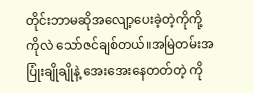တိုင်းဘာမဆိုအလျော့ပေးခဲ့တဲ့ကိုကို့ကိုလဲ သော်ဇင်ချစ်တယ်။အမြဲတမ်းအပြုံးချိုချိုနဲ့ အေးအေးနေတတ်တဲ့ ကို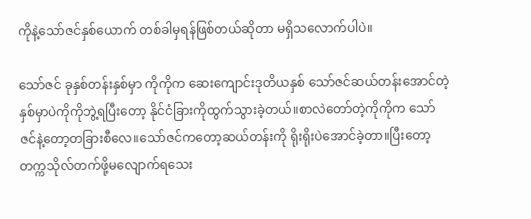ကိုနဲ့သော်ဇင်နှစ်ယောက် တစ်ခါမှရန်ဖြစ်တယ်ဆိုတာ မရှိသလောက်ပါပဲ။

သော်ဇင် ခုနှစ်တန်းနှစ်မှာ ကိုကိုက ဆေးကျောင်းဒုတိယနှစ် သော်ဇင်ဆယ်တန်းအောင်တဲ့နှစ်မှာပဲကိုကိုဘွဲ့ရပြီးတော့ နိုင်ငံခြားကိုထွက်သွားခဲ့တယ်။စာလဲတော်တဲ့ကိုကိုက သော်ဇင်နဲ့တော့တခြားစီလေ။သော်ဇင်ကတော့ဆယ်တန်းကို ရိုးရိုးပဲအောင်ခဲ့တာ။ပြီးတော့ တက္ကသိုလ်တက်ဖို့မလျောက်ရသေး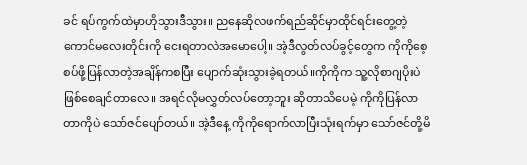ခင် ရပ်ကွက်ထဲမှာဟိုသွားဒီသွား။ ညနေဆိုလဖက်ရည်ဆိုင်မှာထိုင်ရင်းတွေ့တဲ့ကောင်မလေးတိုင်းကို ငေးရတာလဲအမောပေါ့။ အဲ့ဒီလွတ်လပ်ခွင့်တွေက ကိုကိုစေ့စပ်ဖို့ပြန်လာတဲ့အချိန်ကစပြီး ပျောက်ဆုံးသွားခဲ့ရတယ်။ကိုကိုက သူ့လိုစာဂျပိုးပဲဖြစ်စေချင်တာလေ။ အရင်လိုမလွှတ်လပ်တော့ဘူး ဆိုတာသိပေမဲ့ ကိုကိုပြန်လာတာကိုပဲ သော်ဇင်ပျော်တယ်။ အဲ့ဒီနေ့ ကိုကိုရောက်လာပြီးသုံးရက်မှာ သော်ဇင်တို့မိ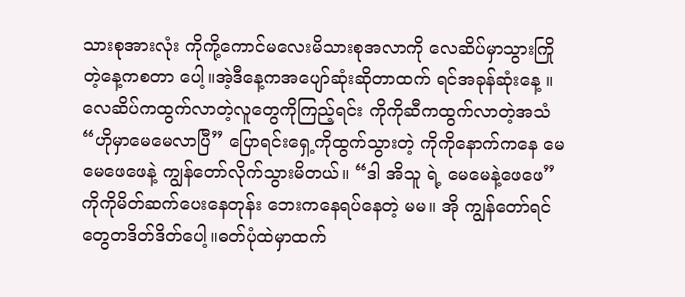သားစုအားလုံး ကိုကို့ကောင်မလေးမိသားစုအလာကို လေဆိပ်မှာသွားကြိုတဲ့နေ့ကစတာ ပေါ့။အဲ့ဒီနေ့ကအပျော်ဆုံးဆိုတာထက် ရင်အခုန်ဆုံးနေ့ ။လေဆိပ်ကထွက်လာတဲ့လူတွေကိုကြည့်ရင်း ကိုကိုဆီကထွက်လာတဲ့အသံ “ဟိုမှာမေမေလာပြီ” ပြောရင်းရှေ့ကိုထွက်သွားတဲ့ ကိုကိုနောက်ကနေ မေမေဖေဖေနဲ့ ကျွန်တော်လိုက်သွားမိတယ်။ “ဒါ အိသူ ရဲ့ မေမေနဲ့ဖေဖေ” ကိုကိုမိတ်ဆက်ပေးနေတုန်း ဘေးကနေရပ်နေတဲ့ မမ။ အို ကျွန်တော်ရင်တွေတဒိတ်ဒိတ်ပေါ့။ဓတ်ပုံထဲမှာထက်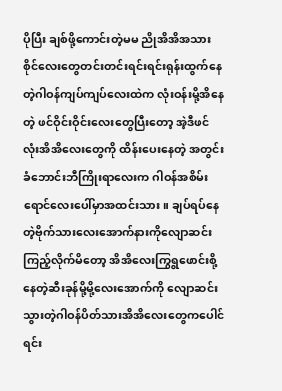ပိုပြီး ချစ်ဖို့ကောင်းတဲ့မမ ညိုအိအိအသားစိုင်လေးတွေတင်းတင်းရင်းရင်းရုန်းထွက်နေတဲ့ဂါဝန်ကျပ်ကျပ်လေးထဲက လုံးဝန်းမို့အိနေတဲ့ ဖင်ဝိုင်းဝိုင်းလေးတွေပြီးတော့ အဲ့ဒီဖင်လုံးအိအိလေးတွေကို ထိန်းပေးနေတဲ့ အတွင်းခံဘောင်းဘီကြိုးရာလေးက ဂါဝန်အစိမ်းရောင်လေးပေါ်မှာအထင်းသား။ ချပ်ရပ်နေတဲ့ဗိုက်သားလေးအောက်နားကိုလျောဆင်းကြည့်လိုက်မိတော့ အိအိလေးကြွရွဖောင်းစို့နေတဲ့ဆီးခုန်မို့မို့လေးအောက်ကို လျောဆင်းသွားတဲ့ဂါဝန်ပိတ်သားအိအိလေးတွေကပေါင်ရင်း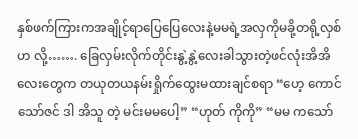နှစ်ဖက်ကြားကအချိုင့်ရာပြေပြေလေးနဲ့မမရဲ့အလှကိုမခို့တရို့လှစ်ဟ လို့……. ခြေလှမ်းလိုက်တိုင်းနွဲ့နွဲ့လေးခါသွားတဲ့ဖင်လုံးအိအိလေးတွေက တယုတယနမ်းရှိုက်ထွေးမထားချင်စရာ “ဟေ့ ကောင်သော်ဇင် ဒါ အိသူ တဲ့ မင်းမမပေါ့” “ဟုတ် ကိုကို” “မမ ကသော်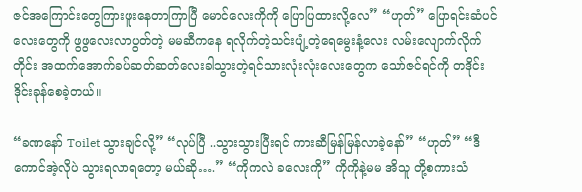ဇင်အကြောင်းတွေကြားဖူးနေတာကြာပြီ မောင်လေးကိုကို ပြောပြထားလို့လေ” “ဟုတ်” ပြောရင်းဆံပင်လေးတွေကို ဖွဖွလေးလာပွတ်တဲ့ မမဆီကနေ ရလိုက်တဲ့သင်းပျံ့တဲ့ရေမွေးနံ့လေး လမ်းလျောက်လိုက်တိုင်း အထက်အောက်ခပ်ဆတ်ဆတ်လေးခါသွားတဲ့ရင်သားလုံးလုံးလေးတွေက သော်ဇင်ရင်ကို တဒိုင်းဒိုင်းခုန်စေခဲ့တယ်။

“ခဏနော် Toilet သွားချင်လို့” “လုပ်ပြီ ..သွားသွားပြီးရင် ကားဆီမြန်မြန်လာခဲ့နော်” “ဟုတ်” “ဒီကောင်အဲ့လိုပဲ သွားရလာရတော့ မယ်ဆို….” “ကိုကလဲ ခလေးကို” ကိုကိုနဲ့မမ အိသူ တို့စကားသံ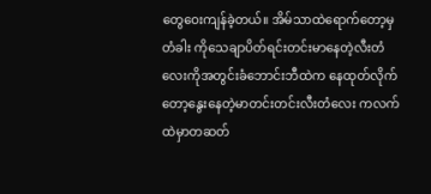တွေဝေးကျန်ခဲ့တယ်။ အိမ်သာထဲရောက်တော့မှတံခါး ကိုသေချာပိတ်ရင်းတင်းမာနေတဲ့လီးတံလေးကိုအတွင်းခံဘောင်းဘီထဲက နေထုတ်လိုက်တော့နွေးနေတဲ့မာတင်းတင်းလီးတံလေး ကလက်ထဲမှာတဆတ်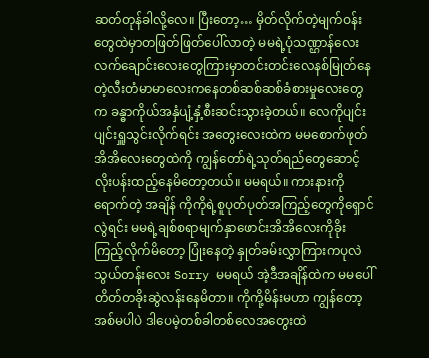ဆတ်တုန်ခါလို့လေ။ ပြီးတော့… မှိတ်လိုက်တဲ့မျက်ဝန်းတွေထဲမှာတဖြတ်ဖြတ်ပေါ်လာတဲ့ မမရဲ့ပုံသဏ္ဌာန်လေး လက်ချောင်းလေးတွေကြားမှာတင်းတင်းလေနစ်မြုတ်နေတဲ့လီးတံမာမာလေးကနေတစ်ဆစ်ဆစ်ခံစားမှုလေးတွေက ခန္ဓာကိုယ်အနှံပျံ့နှံ့စီးဆင်းသွားခဲ့တယ်။ လေကိုပျင်းပျင်းရှူသွင်းလိုက်ရင်း အတွေးလေးထဲက မမစောက်ဖုတ်အိအိလေးတွေထဲကို ကျွန်တော်ရဲ့သုတ်ရည်တွေဆောင့်လိုးပန်းထည့်နေမိတော့တယ်။ မမရယ်။ ကားနားကိုရောက်တဲ့ အချိန် ကိုကိုရဲ့စူပုတ်ပုတ်အကြည့်တွေကိုရှောင်လွဲရင်း မမရဲ့ချစ်စရာမျက်နှာဖောင်းအိအိလေးကိုခိုးကြည့်လိုက်မိတော့ ပြုံးနေတဲ့ နှုတ်ခမ်းလွှာကြားကပုလဲသွယ်တန်းလေး Sorry မမရယ် အဲ့ဒီအချိန်ထဲက မမပေါ် တိတ်တခိုးဆွဲလန်းနေမိတာ။ ကိုကို့မိန်းမဟာ ကျွန်တော့အစ်မပါပဲ ဒါပေမဲ့တစ်ခါတစ်လေအတွေးထဲ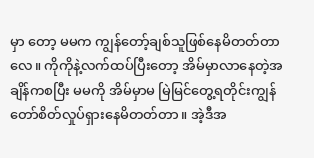မှာ တော့ မမက ကျွန်တော့်ချစ်သူဖြစ်နေမိတတ်တာလေ။ ကိုကိုနဲ့လက်ထပ်ပြီးတော့ အိမ်မှာလာနေတဲ့အချိန်ကစပြီး မမကို အိမ်မှာမ မြဲမြင်တွေ့ရတိုင်းကျွန်တော်စိတ်လှုပ်ရှားနေမိတတ်တာ။ အဲ့ဒီအ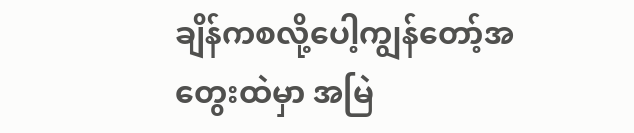ချိန်ကစလို့ပေါ့ကျွန်တော့်အတွေးထဲမှာ အမြဲ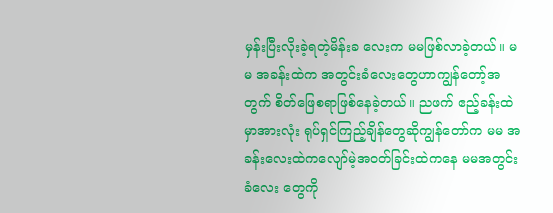မှန်းပြီးလိုးခဲ့ရတဲ့မိန်းခ လေးက မမဖြစ်လာခဲ့တယ်။ မမ အခန်းထဲက အတွင်းခံလေးတွေဟာကျွန်တော့်အတွက် စိတ်ဖြေစရာဖြစ်နေခဲ့တယ်။ ညဖက် ဧည့်ခန်းထဲမှာအားလုံး ရုပ်ရှင်ကြည့်ချိန်တွေဆိုကျွန်တော်က မမ အခန်းလေးထဲကလျော်မဲ့အဝတ်ခြင်းထဲကနေ မမအတွင်းခံလေး တွေကို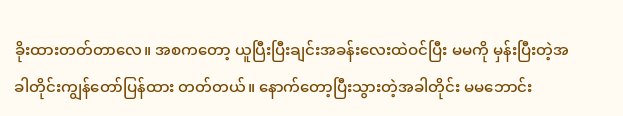ခိုးထားတတ်တာလေ။ အစကတော့ ယူပြီးပြီးချင်းအခန်းလေးထဲဝင်ပြီး မမကို မှန်းပြီးတဲ့အခါတိုင်းကျွန်တော်ပြန်ထား တတ်တယ်။ နောက်တော့ပြီးသွားတဲ့အခါတိုင်း မမဘောင်း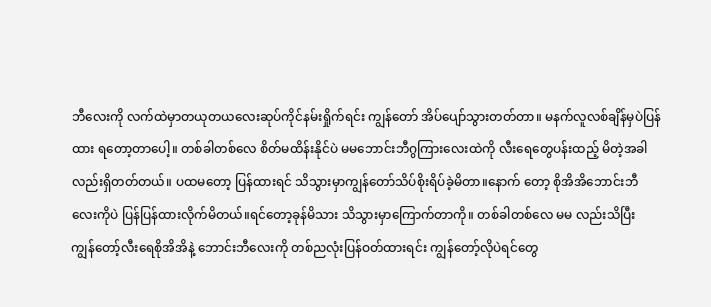ဘီလေးကို လက်ထဲမှာတယုတယလေးဆုပ်ကိုင်နမ်းရှိုက်ရင်း ကျွန်တော် အိပ်ပျော်သွားတတ်တာ။ မနက်လူလစ်ချိန်မှပဲပြန်ထား ရတော့တာပေါ့။ တစ်ခါတစ်လေ စိတ်မထိန်းနိုင်ပဲ မမဘောင်းဘီဂွကြားလေးထဲကို လီးရေတွေပန်းထည့် မိတဲ့အခါလည်းရှိတတ်တယ်။ ပထမတော့ ပြန်ထားရင် သိသွားမှာကျွန်တော်သိပ်စိုးရိပ်ခဲ့မိတာ။နောက် တော့ စိုအိအိဘောင်းဘီလေးကိုပဲ ပြန်ပြန်ထားလိုက်မိတယ်။ရင်တော့ခုန်မိသား သိသွားမှာကြောက်တာကို။ တစ်ခါတစ်လေ မမ လည်းသိပြီး ကျွန်တော့်လီးရေစိုအိအိနဲ့ ဘောင်းဘီလေးကို တစ်ညလုံးပြန်ဝတ်ထားရင်း ကျွန်တော့်လိုပဲရင်တွေ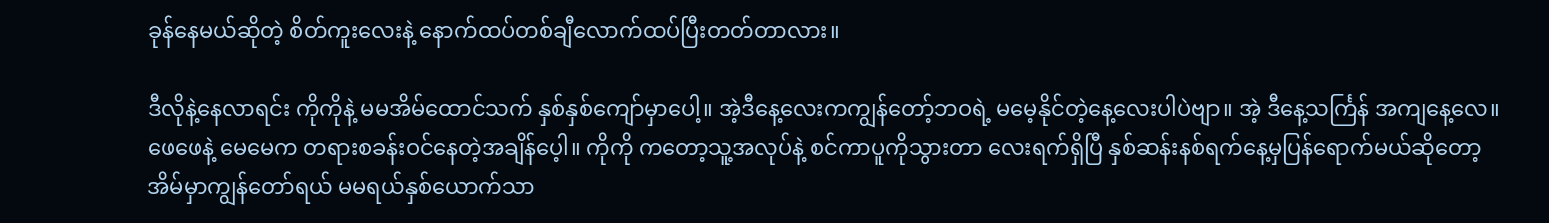ခုန်နေမယ်ဆိုတဲ့ စိတ်ကူးလေးနဲ့ နောက်ထပ်တစ်ချီလောက်ထပ်ပြီးတတ်တာလား။

ဒီလိုနဲ့နေလာရင်း ကိုကိုနဲ့ မမအိမ်ထောင်သက် နှစ်နှစ်ကျော်မှာပေါ့။ အဲ့ဒီနေ့လေးကကျွန်တော့်ဘဝရဲ့ မမေ့နိုင်တဲ့နေ့လေးပါပဲဗျာ။ အဲ့ ဒီနေ့သင်္ကြန် အကျနေ့လေ။ ဖေဖေနဲ့ မေမေက တရားစခန်းဝင်နေတဲ့အချိန်ပေ့ါ။ ကိုကို ကတော့သူ့အလုပ်နဲ့ စင်ကာပူကိုသွားတာ လေးရက်ရှိပြီ နှစ်ဆန်းနစ်ရက်နေ့မှပြန်ရောက်မယ်ဆိုတော့ အိမ်မှာကျွန်တော်ရယ် မမရယ်နှစ်ယောက်သာ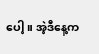ပေါ့။ အဲ့ဒီနေ့က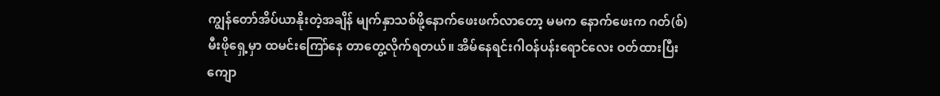ကျွန်တော်အိပ်ယာနိုးတဲ့အချိန် မျက်နှာသစ်ဖို့နောက်ဖေးဖက်လာတော့ မမက နောက်ဖေးက ဂတ်(စ်) မီးဖိုရှေ့မှာ ထမင်းကြော်နေ တာတွေ့လိုက်ရတယ်။ အိမ်နေရင်းဂါဝန်ပန်းရောင်လေး ဝတ်ထားပြီးကျော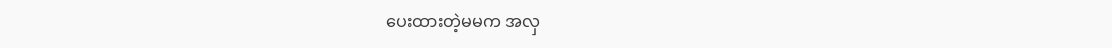ပေးထားတဲ့မမက အလှ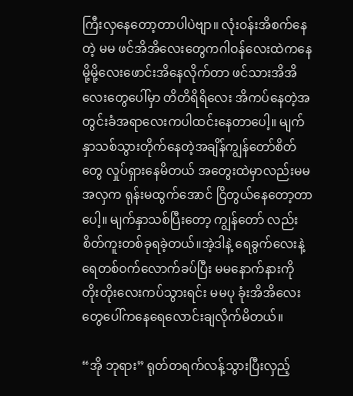ကြီးလှနေတော့တာပါပဲဗျာ။ လုံးဝန်းအိစက်နေတဲ့ မမ ဖင်အိအိလေးတွေကဂါဝန်လေးထဲကနေမို့မို့လေးဖောင်းအိနေလိုက်တာ ဖင်သားအိအိလေးတွေပေါ်မှာ တိတိရိရိလေး အိကပ်နေတဲ့အတွင်းခံအရာလေးကပါထင်းနေတာပေါ့။ မျက်နှာသစ်သွားတိုက်နေတဲ့အချိန်ကျွန်တော်စိတ်တွေ လှုပ်ရှားနေမိတယ် အတွေးထဲမှာလည်းမမ အလှက ရုန်းမထွက်အောင် ငြိတွယ်နေတော့တာပေါ့။ မျက်နှာသစ်ပြီးတော့ ကျွန်တော် လည်းစိတ်ကူးတစ်ခုရခဲ့တယ်။အဲ့ဒါနဲ့ ရေခွက်လေးနဲ့ရေတစ်ဝက်လောက်ခပ်ပြီး မမနောက်နားကို တိုးတိုးလေးကပ်သွားရင်း မမပု ခုံးအိအိလေးတွေပေါ်ကနေရေလောင်းချလိုက်မိတယ်။

“အို ဘုရား” ရုတ်တရက်လန့်သွားပြီးလှည့်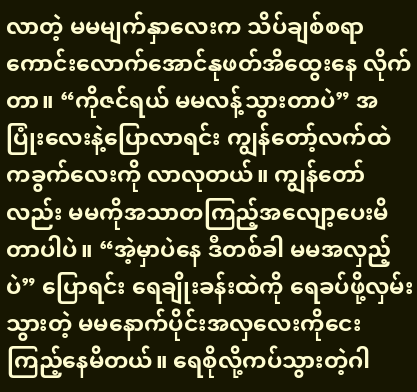လာတဲ့ မမမျက်နှာလေးက သိပ်ချစ်စရာကောင်းလောက်အောင်နုဖတ်အိထွေးနေ လိုက်တာ။ “ကိုဇင်ရယ် မမလန့်သွားတာပဲ” အပြုံးလေးနဲ့ပြောလာရင်း ကျွန်တော့်လက်ထဲကခွက်လေးကို လာလုတယ်။ ကျွန်တော်လည်း မမကိုအသာတကြည့်အလျော့ပေးမိတာပါပဲ။ “အဲ့မှာပဲနေ ဒီတစ်ခါ မမအလှည့်ပဲ” ပြောရင်း ရေချိုးခန်းထဲကို ရေခပ်ဖို့လှမ်းသွားတဲ့ မမနောက်ပိုင်းအလှလေးကိုငေးကြည့်နေမိတယ်။ ရေစိုလို့ကပ်သွားတဲ့ဂါ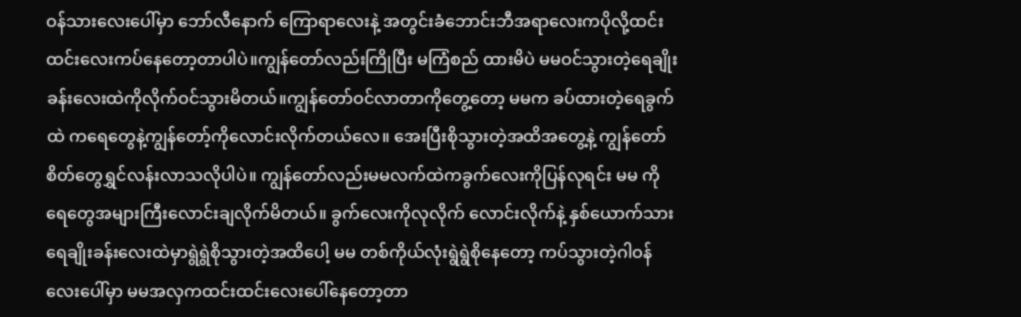ဝန်သားလေးပေါ်မှာ ဘော်လီနောက် ကြောရာလေးနဲ့ အတွင်းခံဘောင်းဘီအရာလေးကပိုလို့ထင်းထင်းလေးကပ်နေတော့တာပါပဲ။ကျွန်တော်လည်းကြိုပြီး မကြံစည် ထားမိပဲ မမဝင်သွားတဲ့ရေချိုးခန်းလေးထဲကိုလိုက်ဝင်သွားမိတယ်။ကျွန်တော်ဝင်လာတာကိုတွေ့တော့ မမက ခပ်ထားတဲ့ရေခွက်ထဲ ကရေတွေနဲ့ကျွန်တော့်ကိုလောင်းလိုက်တယ်လေ။ အေးပြီးစိုသွားတဲ့အထိအတွေ့နဲ့ ကျွန်တော်စိတ်တွေရွှင်လန်းလာသလိုပါပဲ။ ကျွန်တော်လည်းမမလက်ထဲကခွက်လေးကိုပြန်လုရင်း မမ ကိုရေတွေအများကြီးလောင်းချလိုက်မိတယ်။ ခွက်လေးကိုလုလိုက် လောင်းလိုက်နဲ့ နှစ်ယောက်သားရေချိုးခန်းလေးထဲမှာရွဲရွဲစိုသွားတဲ့အထိပေါ့ မမ တစ်ကိုယ်လုံးရွဲရွဲစိုနေတော့ ကပ်သွားတဲ့ဂါဝန် လေးပေါ်မှာ မမအလှကထင်းထင်းလေးပေါ်နေတော့တာ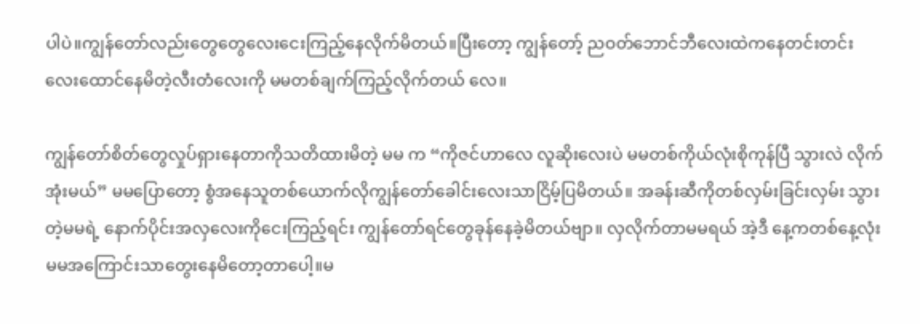ပါပဲ။ကျွန်တော်လည်းတွေတွေလေးငေးကြည့်နေလိုက်မိတယ်။ပြီးတော့ ကျွန်တော့် ညဝတ်ဘောင်ဘီလေးထဲကနေတင်းတင်းလေးထောင်နေမိတဲ့လီးတံလေးကို မမတစ်ချက်ကြည့်လိုက်တယ် လေ။

ကျွန်တော်စိတ်တွေလှုပ်ရှားနေတာကိုသတိထားမိတဲ့ မမ က “ကိုဇင်ဟာလေ လူဆိုးလေးပဲ မမတစ်ကိုယ်လုံးစိုကုန်ပြီ သွားလဲ လိုက်အုံးမယ်” မမပြောတော့ စွံအနေသူတစ်ယောက်လိုကျွန်တော်ခေါင်းလေးသာငြိမ့်ပြမိတယ်။ အခန်းဆီကိုတစ်လှမ်းခြင်းလှမ်း သွားတဲ့မမရဲ့ နောက်ပိုင်းအလှလေးကိုငေးကြည့်ရင်း ကျွန်တော်ရင်တွေခုန်နေခဲ့မိတယ်ဗျာ။ လှလိုက်တာမမရယ် အဲ့ဒီ နေ့ကတစ်နေ့လုံးမမအကြောင်းသာတွေးနေမိတော့တာပေါ့။မ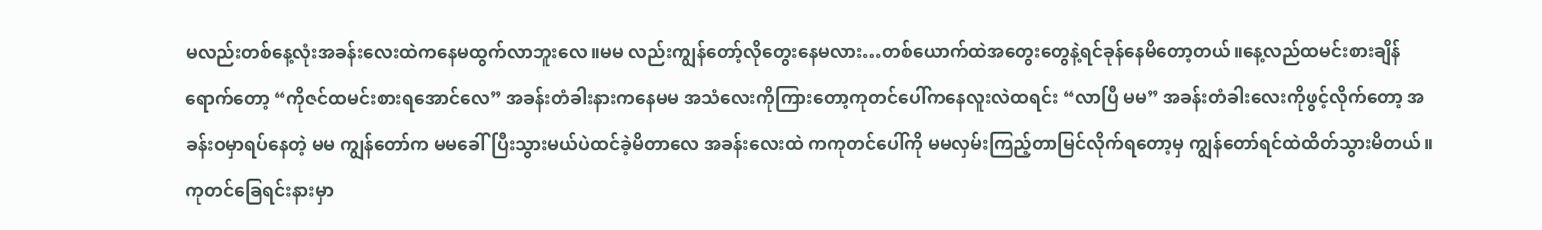မလည်းတစ်နေ့လုံးအခန်းလေးထဲကနေမထွက်လာဘူးလေ။မမ လည်းကျွန်တော့်လိုတွေးနေမလား…တစ်ယောက်ထဲအတွေးတွေနဲ့ရင်ခုန်နေမိတော့တယ်။နေ့လည်ထမင်းစားချိန်ရောက်တော့ “ကိုဇင်ထမင်းစားရအောင်လေ” အခန်းတံခါးနားကနေမမ အသံလေးကိုကြားတော့ကုတင်ပေါ်ကနေလူးလဲထရင်း “လာပြီ မမ” အခန်းတံခါးလေးကိုဖွင့်လိုက်တော့ အခန်းဝမှာရပ်နေတဲ့ မမ ကျွန်တော်က မမခေါ်ပြီးသွားမယ်ပဲထင်ခဲ့မိတာလေ အခန်းလေးထဲ ကကုတင်ပေါ်ကို မမလှမ်းကြည့်တာမြင်လိုက်ရတော့မှ ကျွန်တော်ရင်ထဲထိတ်သွားမိတယ်။ကုတင်ခြေရင်းနားမှာ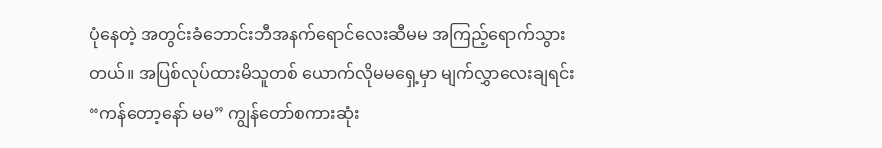ပုံနေတဲ့ အတွင်းခံဘောင်းဘီအနက်ရောင်လေးဆီမမ အကြည့်ရောက်သွားတယ်။ အပြစ်လုပ်ထားမိသူတစ် ယောက်လိုမမရှေ့မှာ မျက်လွှာလေးချရင်း “ကန်တော့နော် မမ” ကျွန်တော်စကားဆုံး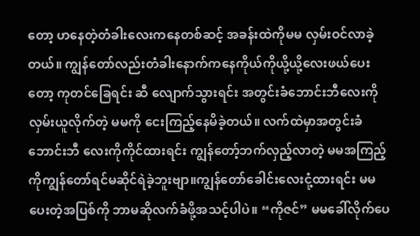တော့ ဟနေတဲ့တံခါးလေးကနေတစ်ဆင့် အခန်းထဲကိုမမ လှမ်းဝင်လာခဲ့တယ်။ ကျွန်တော်လည်းတံခါးနောက်ကနေကိုယ်ကိုယို့ယို့လေးဖယ်ပေးတော့ ကုတင်ခြေရင်း ဆီ လျောက်သွားရင်း အတွင်းခံဘောင်းဘီလေးကိုလှမ်းယူလိုက်တဲ့ မမကို ငေးကြည့်နေမိခဲ့တယ်။ လက်ထဲမှာအတွင်းခံဘောင်းဘီ လေးကိုကိုင်ထားရင်း ကျွန်တော့်ဘက်လှည့်လာတဲ့ မမအကြည့်ကိုကျွန်တော်ရင်မဆိုင်ရဲခဲ့ဘူးဗျာ။ကျွန်တော်ခေါင်းလေးငုံ့ထားရင်း မမပေးတဲ့အပြစ်ကို ဘာမဆိုလက်ခံဖို့အသင့်ပါပဲ။ “ကိုဇင်” မမခေါ်လိုက်ပေ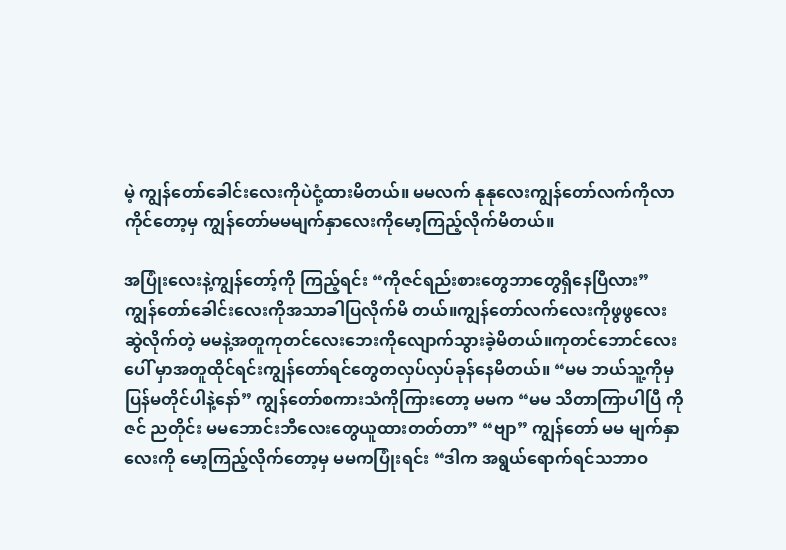မဲ့ ကျွန်တော်ခေါင်းလေးကိုပဲငုံ့ထားမိတယ်။ မမလက် နုနုလေးကျွန်တော်လက်ကိုလာကိုင်တော့မှ ကျွန်တော်မမမျက်နှာလေးကိုမော့ကြည့်လိုက်မိတယ်။

အပြုံးလေးနဲ့ကျွန်တော့်ကို ကြည့်ရင်း “ကိုဇင်ရည်းစားတွေဘာတွေရှိနေပြီလား” ကျွန်တော်ခေါင်းလေးကိုအသာခါပြလိုက်မိ တယ်။ကျွန်တော်လက်လေးကိုဖွဖွလေးဆွဲလိုက်တဲ့ မမနဲ့အတူကုတင်လေးဘေးကိုလျောက်သွားခဲ့မိတယ်။ကုတင်ဘောင်လေးပေါ် မှာအတူထိုင်ရင်းကျွန်တော်ရင်တွေတလှပ်လှပ်ခုန်နေမိတယ်။ “မမ ဘယ်သူ့ကိုမှ ပြန်မတိုင်ပါနဲ့နော်” ကျွန်တော်စကားသံကိုကြားတော့ မမက “မမ သိတာကြာပါပြီ ကိုဇင် ညတိုင်း မမဘောင်းဘီလေးတွေယူထားတတ်တာ” “ဗျာ” ကျွန်တော် မမ မျက်နှာလေးကို မော့ကြည့်လိုက်တော့မှ မမကပြုံးရင်း “ဒါက အရွယ်ရောက်ရင်သဘာဝ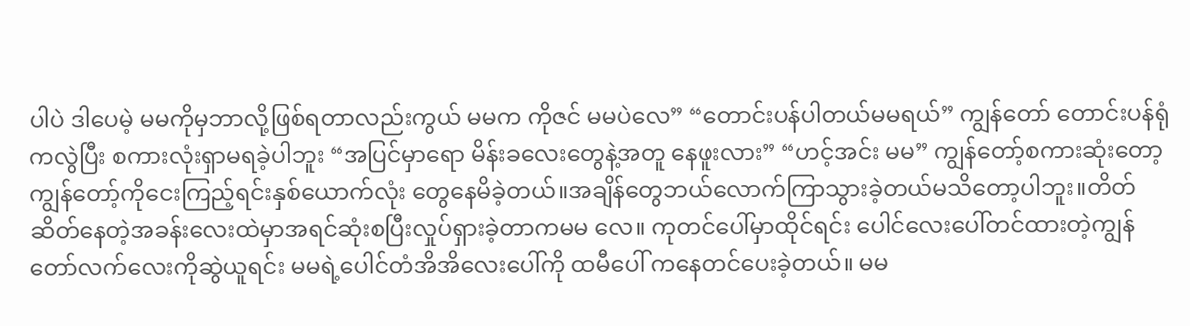ပါပဲ ဒါပေမဲ့ မမကိုမှဘာလို့ဖြစ်ရတာလည်းကွယ် မမက ကိုဇင် မမပဲလေ” “တောင်းပန်ပါတယ်မမရယ်” ကျွန်တော် တောင်းပန်ရုံကလွဲပြီး စကားလုံးရှာမရခဲ့ပါဘူး “အပြင်မှာရော မိန်းခလေးတွေနဲ့အတူ နေဖူးလား” “ဟင့်အင်း မမ” ကျွန်တော့်စကားဆုံးတော့ကျွန်တော့်ကိုငေးကြည့်ရင်းနှစ်ယောက်လုံး တွေနေမိခဲ့တယ်။အချိန်တွေဘယ်လောက်ကြာသွားခဲ့တယ်မသိတော့ပါဘူး။တိတ်ဆိတ်နေတဲ့အခန်းလေးထဲမှာအရင်ဆုံးစပြီးလှုပ်ရှားခဲ့တာကမမ လေ။ ကုတင်ပေါ်မှာထိုင်ရင်း ပေါင်လေးပေါ်တင်ထားတဲ့ကျွန်တော်လက်လေးကိုဆွဲယူရင်း မမရဲ့ပေါင်တံအိအိလေးပေါ်ကို ထမီပေါ် ကနေတင်ပေးခဲ့တယ်။ မမ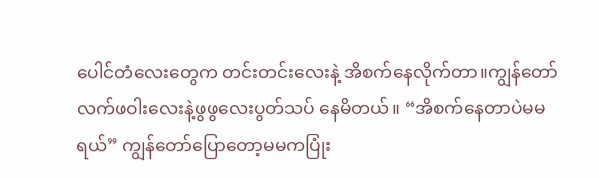ပေါင်တံလေးတွေက တင်းတင်းလေးနဲ့ အိစက်နေလိုက်တာ။ကျွန်တော်လက်ဖဝါးလေးနဲ့ဖွဖွလေးပွတ်သပ် နေမိတယ်။ “အိစက်နေတာပဲမမရယ်” ကျွန်တော်ပြောတော့မမကပြုံး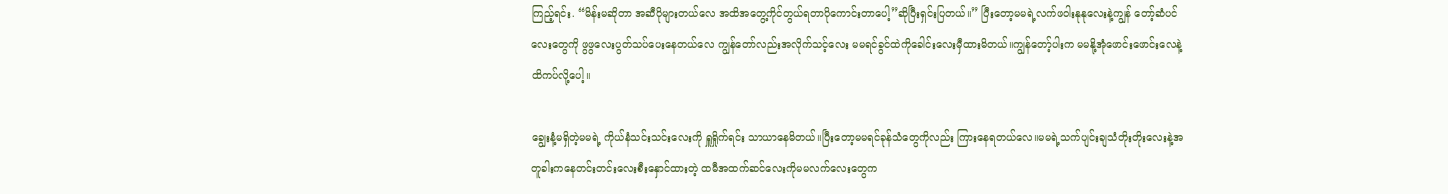ကြည့်ရင်း. “မိန်းမဆိုတာ အဆီပိုများတယ်လေ အထိအတွေ့ကိုင်တွယ်ရတာပိုကောင်းတာပေါ့”ဆိုပြီးရှင်းပြတယ်။” ပြီးတော့မမရဲ့လက်ဖဝါးနုနုလေးနဲ့ကျွန် တော့်ဆံပင်လေးတွေကို ဖွဖွလေးပွတ်သပ်ပေးနေတယ်လေ ကျွန်တော်လည်းအလိုက်သင့်လေး မမရင်ခွင်ထဲကိုခေါင်းလေးမှီထားမိတယ်။ကျွန်တော့်ပါးက မမနို့အုံဖောင်းဖောင်းလေနဲ့ထိကပ်လို့ပေါ့။

ချွေးနံ့မရှိတဲ့မမရဲ့ ကိုယ်နံသင်းသင်းလေးကို ရှူရှိုက်ရင်း သာယာနေမိတယ်။ပြီးတော့မမရင်ခုန်သံတွေကိုလည်း ကြားနေရတယ်လေ။မမရဲ့သက်ပျင်းချသံတိုးတိုးလေးနဲ့အတူခါးကနေတင်းတင်းလေးစီးနှောင်ထားတဲ့ ထမီအထက်ဆင်လေးကိုမမလက်လေးတွေက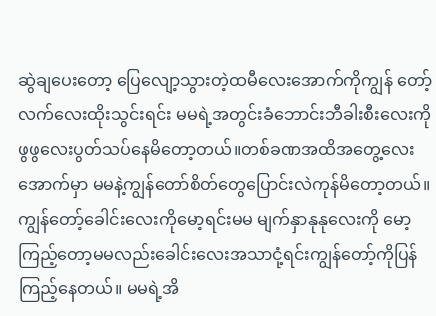ဆွဲချပေးတော့ ပြေလျော့သွားတဲ့ထမီလေးအောက်ကိုကျွန် တော့်လက်လေးထိုးသွင်းရင်း မမရဲ့အတွင်းခံဘောင်းဘီခါးစီးလေးကိုဖွဖွလေးပွတ်သပ်နေမိတော့တယ်။တစ်ခဏအထိအတွေ့လေး အောက်မှာ မမနဲ့ကျွန်တော်စိတ်တွေပြောင်းလဲကုန်မိတော့တယ်။ကျွန်တော့်ခေါင်းလေးကိုမော့ရင်းမမ မျက်နှာနုနုလေးကို မော့ကြည့်တော့မမလည်းခေါင်းလေးအသာငုံ့ရင်းကျွန်တော့်ကိုပြန်ကြည့်နေတယ်။ မမရဲ့အိ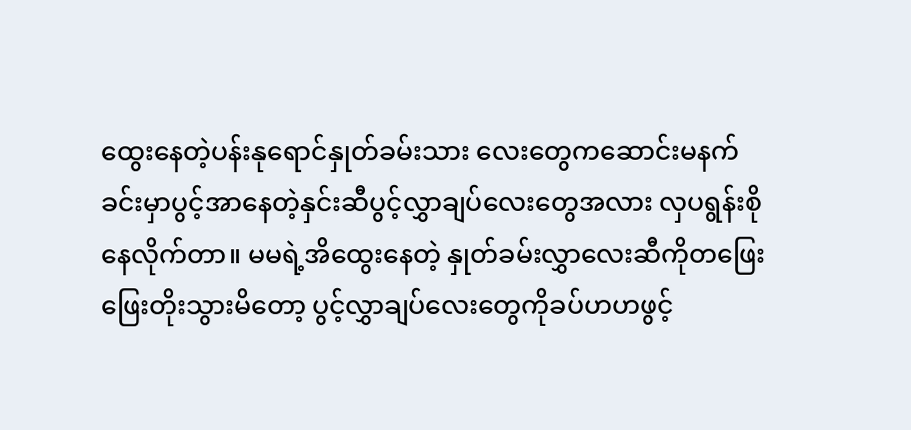ထွေးနေတဲ့ပန်းနုရောင်နှုတ်ခမ်းသား လေးတွေကဆောင်းမနက်ခင်းမှာပွင့်အာနေတဲ့နှင်းဆီပွင့်လွှာချပ်လေးတွေအလား လှပရွန်းစိုနေလိုက်တာ။ မမရဲ့အိထွေးနေတဲ့ နှုတ်ခမ်းလွှာလေးဆီကိုတဖြေးဖြေးတိုးသွားမိတော့ ပွင့်လွှာချပ်လေးတွေကိုခပ်ဟဟဖွင့်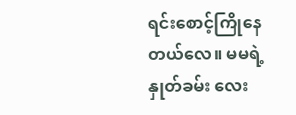ရင်းစောင့်ကြိုနေတယ်လေ။ မမရဲ့နှုတ်ခမ်း လေး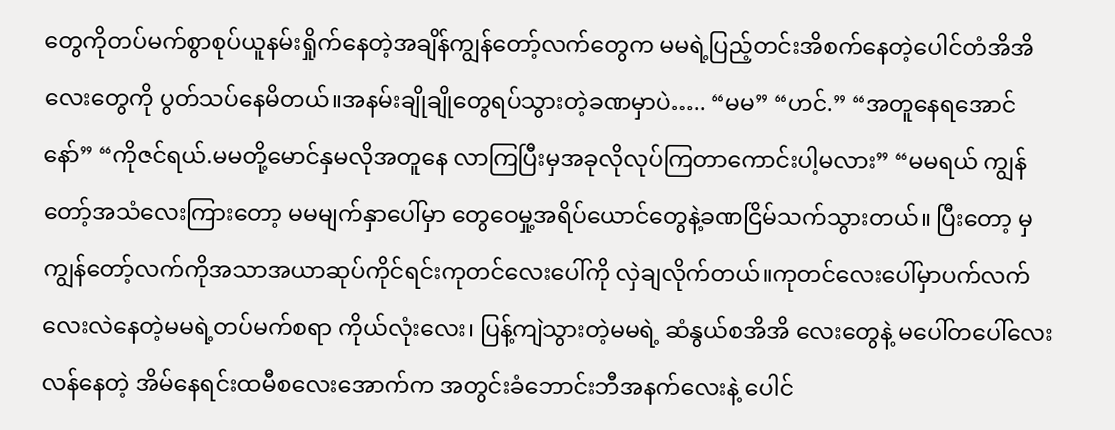တွေကိုတပ်မက်စွာစုပ်ယူနမ်းရှိုက်နေတဲ့အချိန်ကျွန်တော့်လက်တွေက မမရဲ့ပြည့်တင်းအိစက်နေတဲ့ပေါင်တံအိအိလေးတွေကို ပွတ်သပ်နေမိတယ်။အနမ်းချိုချိုတွေရပ်သွားတဲ့ခဏမှာပဲ….. “မမ” “ဟင်.” “အတူနေရအောင်နော်” “ကိုဇင်ရယ်.မမတို့မောင်နှမလိုအတူနေ လာကြပြီးမှအခုလိုလုပ်ကြတာကောင်းပါ့မလား” “မမရယ် ကျွန်တော့်အသံလေးကြားတော့ မမမျက်နှာပေါ်မှာ တွေဝေမှု့အရိပ်ယောင်တွေနဲ့ခဏငြိမ်သက်သွားတယ်။ ပြီးတော့ မှကျွန်တော့်လက်ကိုအသာအယာဆုပ်ကိုင်ရင်းကုတင်လေးပေါ်ကို လှဲချလိုက်တယ်။ကုတင်လေးပေါ်မှာပက်လက်လေးလဲနေတဲ့မမရဲ့တပ်မက်စရာ ကိုယ်လုံးလေး၊ ပြန့်ကျဲသွားတဲ့မမရဲ့ ဆံနွယ်စအိအိ လေးတွေနဲ့ မပေါ်တပေါ်လေးလန်နေတဲ့ အိမ်နေရင်းထမီစလေးအောက်က အတွင်းခံဘောင်းဘီအနက်လေးနဲ့ ပေါင်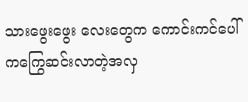သားဖွေးဖွေး လေးတွေက ကောင်းကင်ပေါ်ကကြွေဆင်းလာတဲ့အလှ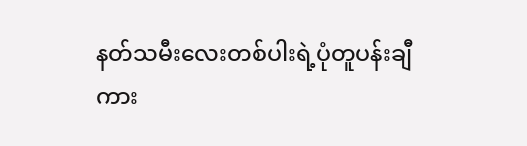နတ်သမီးလေးတစ်ပါးရဲ့ပုံတူပန်းချီကား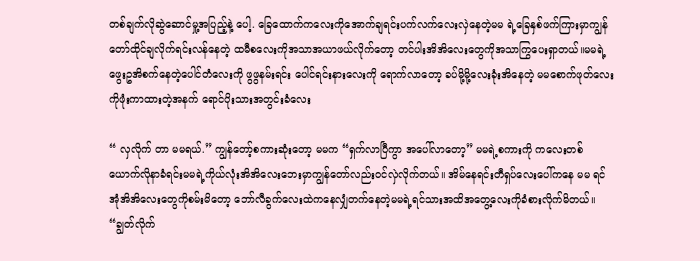တစ်ချက်လိုဆွဲဆောင်မှု့အပြည့်နဲ့ ပေါ့. ခြေထောက်ကလေးကိုအောက်ချရင်းပက်လက်လေးလှဲနေတဲ့မမ ရဲ့ခြေနှစ်ဖက်ကြားမှာကျွန်တော်ထိုင်ချလိုက်ရင်းလန်နေတဲ့ ထမီစလေးကိုအသာအယာဖယ်လိုက်တော့ တင်ပါးအိအိလေးတွေကိုအသာကြွပေးရှာတယ်။မမရဲ့ ဖွေးဥအိစက်နေတဲ့ပေါင်တံလေးကို ဖွဖွနမ်းရင်း ပေါင်ရင်းနားလေးကို ရောက်လာတော့ ခပ်မို့မို့လေးခုံးအိနေတဲ့ မမစောက်ဖုတ်လေးကိုဖုံးကာထားတဲ့အနက် ရောင်ပိုးသားအတွင်းခံလေး

“ လှလိုက် တာ မမရယ်.” ကျွန်တော့်စကားဆုံးတော့ မမက “ရှက်လာပြီကွာ အပေါ်လာတော့” မမရဲ့စကားကို ကလေးတစ် ယောက်လိုနာခံရင်းမမရဲ့ကိုယ်လုံးအိအိလေးဘေးမှာကျွန်တော်လည်းဝင်လှဲလိုက်တယ်။ အိမ်နေရင်းတီရှပ်လေးပေါ်ကနေ မမ ရင်အုံအိအိလေးတွေကိုစမ်းမိတော့ ဘော်လီခွက်လေးထဲကနေလျှံတက်နေတဲ့မမရဲ့ရင်သားအထိအတွေ့လေးကိုခံစားလိုက်မိတယ်။ “ချွတ်လိုက်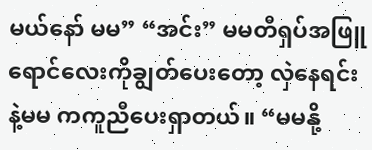မယ်နော် မမ” “အင်း” မမတီရှပ်အဖြူရောင်လေးကိုချွတ်ပေးတော့ လှဲနေရင်းနဲ့မမ ကကူညီပေးရှာတယ်။ “မမနို့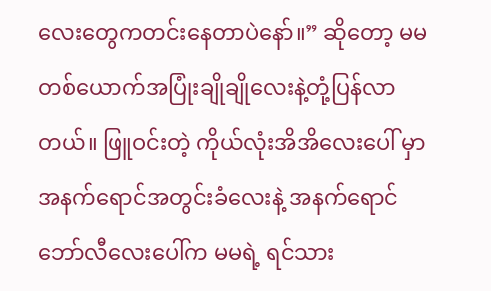လေးတွေကတင်းနေတာပဲနော်။” ဆိုတော့ မမတစ်ယောက်အပြုံးချိုချိုလေးနဲ့တုံ့ပြန်လာတယ်။ ဖြူဝင်းတဲ့ ကိုယ်လုံးအိအိလေးပေါ် မှာအနက်ရောင်အတွင်းခံလေးနဲ့ အနက်ရောင်ဘော်လီလေးပေါ်က မမရဲ့ ရင်သား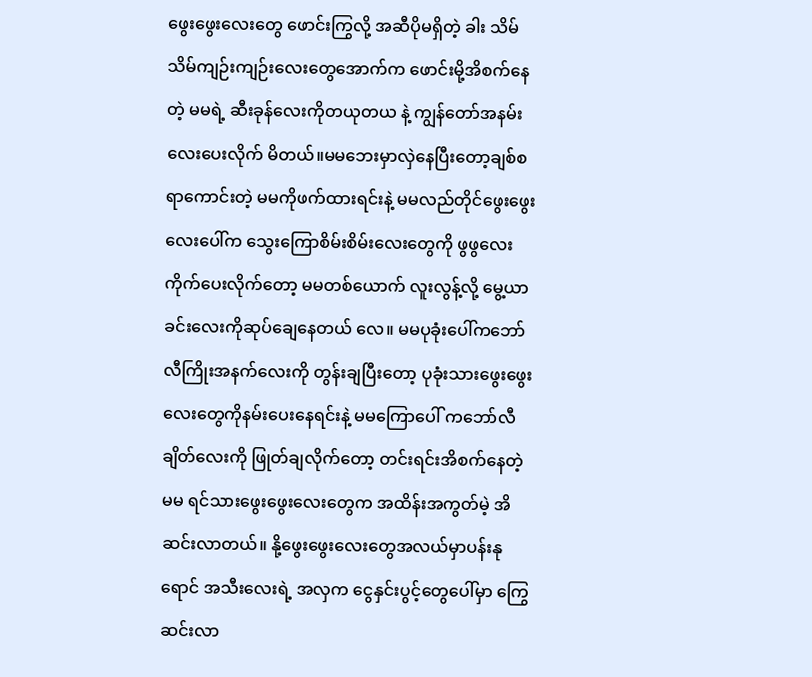ဖွေးဖွေးလေးတွေ ဖောင်းကြွလို့ အဆီပိုမရှိတဲ့ ခါး သိမ်သိမ်ကျဉ်းကျဉ်းလေးတွေအောက်က ဖောင်းမို့အိစက်နေတဲ့ မမရဲ့ ဆီးခုန်လေးကိုတယုတယ နဲ့ ကျွန်တော်အနမ်းလေးပေးလိုက် မိတယ်။မမဘေးမှာလှဲနေပြီးတော့ချစ်စရာကောင်းတဲ့ မမကိုဖက်ထားရင်းနဲ့ မမလည်တိုင်ဖွေးဖွေးလေးပေါ်က သွေးကြောစိမ်းစိမ်းလေးတွေကို ဖွဖွလေးကိုက်ပေးလိုက်တော့ မမတစ်ယောက် လူးလွန့်လို့ မွေ့ယာခင်းလေးကိုဆုပ်ချေနေတယ် လေ။ မမပုခုံးပေါ်ကဘော်လီကြိုးအနက်လေးကို တွန်းချပြီးတော့ ပုခုံးသားဖွေးဖွေးလေးတွေကိုနမ်းပေးနေရင်းနဲ့ မမကြောပေါ် ကဘော်လီချိတ်လေးကို ဖြုတ်ချလိုက်တော့ တင်းရင်းအိစက်နေတဲ့ မမ ရင်သားဖွေးဖွေးလေးတွေက အထိန်းအကွတ်မဲ့ အိဆင်းလာတယ်။ နို့ဖွေးဖွေးလေးတွေအလယ်မှာပန်းနုရောင် အသီးလေးရဲ့ အလှက ငွေနှင်းပွင့်တွေပေါ်မှာ ကြွေဆင်းလာ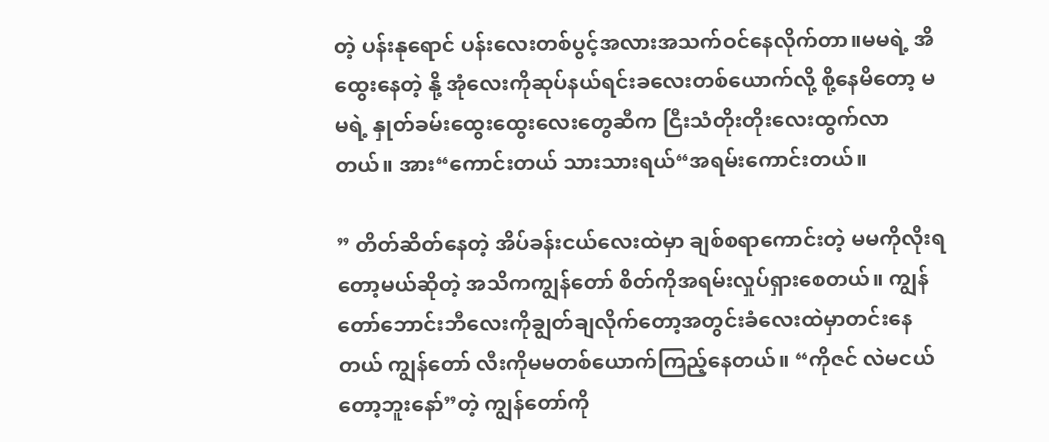တဲ့ ပန်းနုရောင် ပန်းလေးတစ်ပွင့်အလားအသက်ဝင်နေလိုက်တာ။မမရဲ့ အိထွေးနေတဲ့ နို့ အုံလေးကိုဆုပ်နယ်ရင်းခလေးတစ်ယောက်လို့ စို့နေမိတော့ မမရဲ့ နှုတ်ခမ်းထွေးထွေးလေးတွေဆီက ငြီးသံတိုးတိုးလေးထွက်လာတယ်။ အား“ကောင်းတယ် သားသားရယ်“အရမ်းကောင်းတယ်။

” တိတ်ဆိတ်နေတဲ့ အိပ်ခန်းငယ်လေးထဲမှာ ချစ်စရာကောင်းတဲ့ မမကိုလိုးရတော့မယ်ဆိုတဲ့ အသိကကျွန်တော် စိတ်ကိုအရမ်းလှုပ်ရှားစေတယ်။ ကျွန်တော်ဘောင်းဘီလေးကိုချွတ်ချလိုက်တော့အတွင်းခံလေးထဲမှာတင်းနေတယ် ကျွန်တော် လီးကိုမမတစ်ယောက်ကြည့်နေတယ်။ “ကိုဇင် လဲမငယ်တော့ဘူးနော်”တဲ့ ကျွန်တော်ကို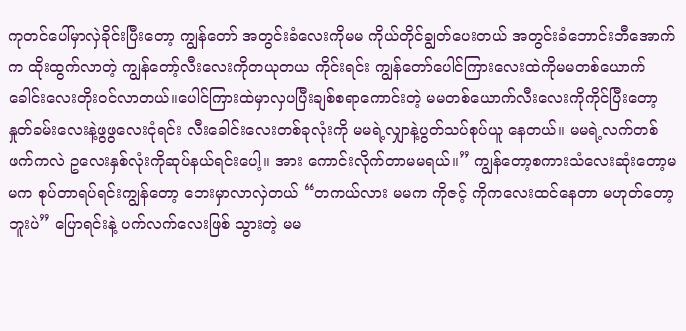ကုတင်ပေါ်မှာလှဲခိုင်းပြီးတော့ ကျွန်တော် အတွင်းခံလေးကိုမမ ကိုယ်တိုင်ချွတ်ပေးတယ် အတွင်းခံဘောင်းဘီအောက်က ထိုးထွက်လာတဲ့ ကျွန်တော့်လီးလေးကိုတယုတယ ကိုင်းရင်း ကျွန်တော်ပေါင်ကြားလေးထဲကိုမမတစ်ယောက်ခေါင်းလေးတိုးဝင်လာတယ်။ပေါင်ကြားထဲမှာလှပပြီးချစ်စရာကောင်းတဲ့ မမတစ်ယောက်လီးလေးကိုကိုင်ပြီးတော့ နှုတ်ခမ်းလေးနဲ့ဖွဖွလေးငုံရင်း လီးခေါင်းလေးတစ်ခုလုံးကို မမရဲ့လျှာနဲ့ပွတ်သပ်စုပ်ယူ နေတယ်။ မမရဲ့လက်တစ်ဖက်ကလဲ ဥလေးနှစ်လုံးကိုဆုပ်နယ်ရင်းပေါ့။ အား ကောင်းလိုက်တာမမရယ်။” ကျွန်တော့စကားသံလေးဆုံးတော့မမက စုပ်တာရပ်ရင်းကျွန်တော့ ဘေးမှာလာလှဲတယ် “တကယ်လား မမက ကိုဇင့် ကိုကလေးထင်နေတာ မဟုတ်တော့ဘူးပဲ” ပြောရင်းနဲ့ ပက်လက်လေးဖြစ် သွားတဲ့ မမ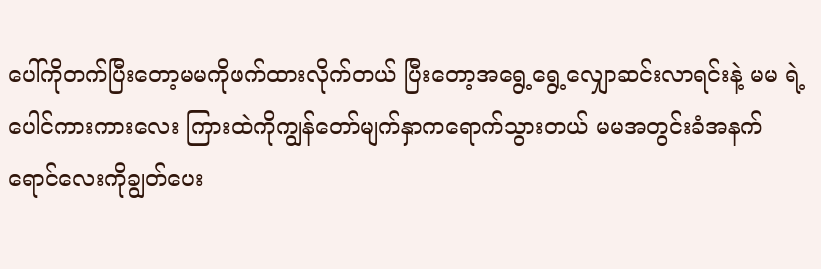ပေါ်ကိုတက်ပြီးတော့မမကိုဖက်ထားလိုက်တယ် ပြီးတော့အရွေ့ရွေ့လျှောဆင်းလာရင်းနဲ့ မမ ရဲ့ ပေါင်ကားကားလေး ကြားထဲကိုကျွန်တော်မျက်နှာကရောက်သွားတယ် မမအတွင်းခံအနက်ရောင်လေးကိုချွတ်ပေး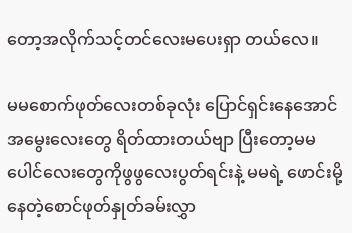တော့အလိုက်သင့်တင်လေးမပေးရှာ တယ်လေ။

မမစောက်ဖုတ်လေးတစ်ခုလုံး ပြောင်ရှင်းနေအောင် အမွေးလေးတွေ ရိတ်ထားတယ်ဗျာ ပြီးတော့မမပေါင်လေးတွေကိုဖွဖွလေးပွတ်ရင်းနဲ့ မမရဲ့ ဖောင်းမို့နေတဲ့စောင်ဖုတ်နှုတ်ခမ်းလွှာ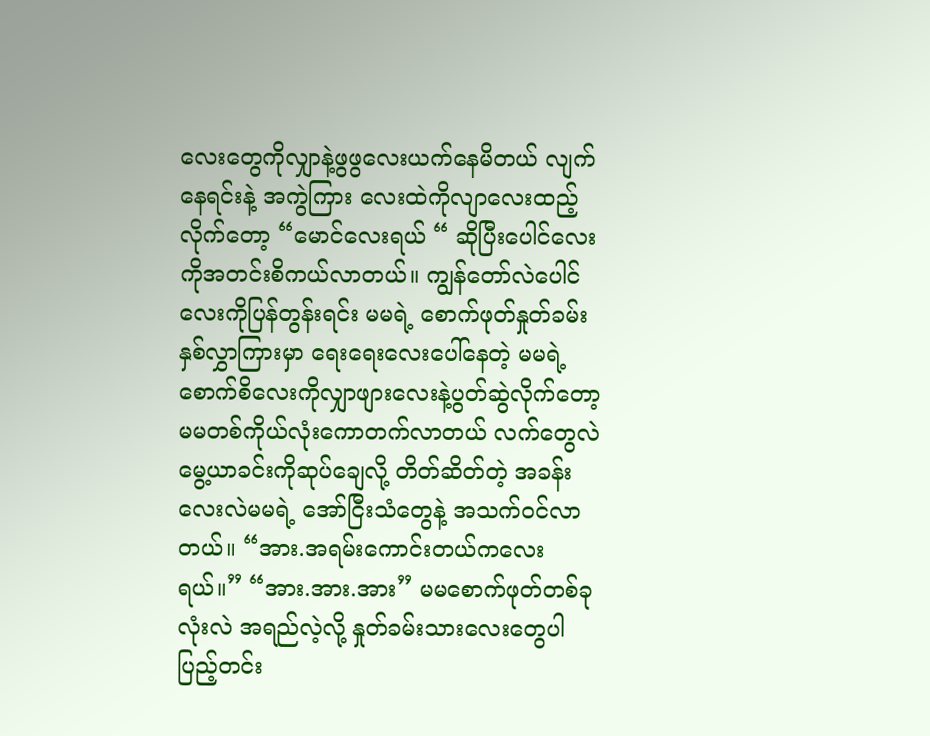လေးတွေကိုလျှာနဲ့ဖွဖွလေးယက်နေမိတယ် လျက်နေရင်းနဲ့ အကွဲကြား လေးထဲကိုလျာလေးထည့်လိုက်တော့ “မောင်လေးရယ် “ ဆိုပြီးပေါင်လေးကိုအတင်းစိကယ်လာတယ်။ ကျွန်တော်လဲပေါင်လေးကိုပြန်တွန်းရင်း မမရဲ့ စောက်ဖုတ်နှုတ်ခမ်းနှစ်လွှာကြားမှာ ရေးရေးလေးပေါ်နေတဲ့ မမရဲ့ စောက်စိလေးကိုလျှာဖျားလေးနဲ့ပွတ်ဆွဲလိုက်တော့ မမတစ်ကိုယ်လုံးကောတက်လာတယ် လက်တွေလဲမွေ့ယာခင်းကိုဆုပ်ချေလို့ တိတ်ဆိတ်တဲ့ အခန်းလေးလဲမမရဲ့ အော်ငြီးသံတွေနဲ့ အသက်ဝင်လာတယ်။ “အား.အရမ်းကောင်းတယ်ကလေး ရယ်။” “အား.အား.အား” မမစောက်ဖုတ်တစ်ခု လုံးလဲ အရည်လဲ့လို့ နှုတ်ခမ်းသားလေးတွေပါ ပြည့်တင်း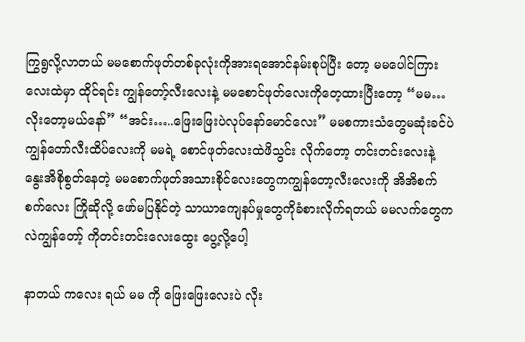ကြွရွလို့လာတယ် မမစောက်ဖုတ်တစ်ခုလုံးကိုအားရအောင်နမ်းစုပ်ပြီး တော့ မမပေါင်ကြားလေးထဲမှာ ထိုင်ရင်း ကျွန်တော့်လီးလေးနဲ့ မမစောင်ဖုတ်လေးကိုတေ့ထားပြီးတော့ “မမ… လိုးတော့မယ်နော်” “အင်း…..ဖြေးဖြေးပဲလုပ်နော်မောင်လေး” မမစကားသံတွေမဆုံးခင်ပဲ ကျွန်တော်လီးထိပ်လေးကို မမရဲ့ စောင်ဖုတ်လေးထဲဖိသွင်း လိုက်တော့ တင်းတင်းလေးနဲ့ နွေးအိစိုစွတ်နေတဲ့ မမစောက်ဖုတ်အသားစိုင်လေးတွေကကျွန်တော့လီးလေးကို အိအိစက်စက်လေး ကြိုဆိုလို့ ဖော်မပြနိုင်တဲ့ သာယာကျေနပ်မှုတွေကိုခံစားလိုက်ရတယ် မမလက်တွေကလဲကျွန်တော့် ကိုတင်းတင်းလေးထွေး ပွေ့လို့ပေါ့

နာတယ် ကလေး ရယ် မမ ကို ဖြေးဖြေးလေးပဲ လိုး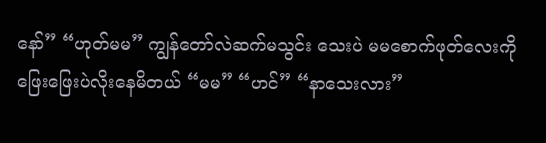နော်” “ဟုတ်မမ” ကျွန်တော်လဲဆက်မသွင်း သေးပဲ မမစောက်ဖုတ်လေးကိုဖြေးဖြေးပဲလိုးနေမိတယ် “မမ” “ဟင်” “နာသေးလား”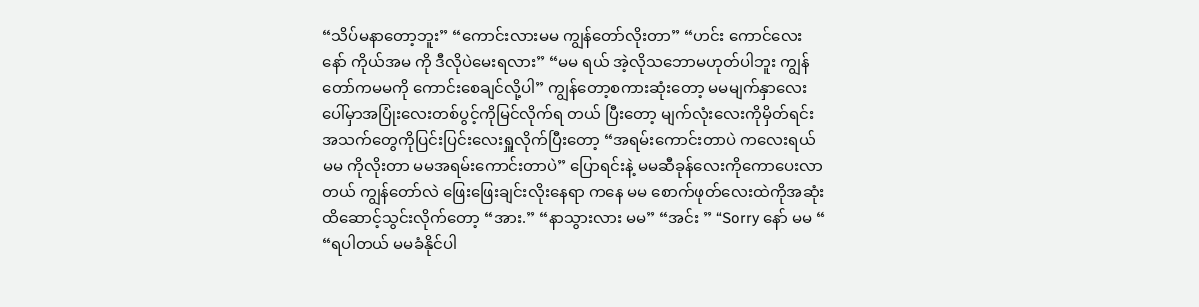“သိပ်မနာတော့ဘူး” “ကောင်းလားမမ ကျွန်တော်လိုးတာ” “ဟင်း ကောင်လေးနော် ကိုယ်အမ ကို ဒီလိုပဲမေးရလား” “မမ ရယ် အဲ့လိုသဘောမဟုတ်ပါဘူး ကျွန်တော်ကမမကို ကောင်းစေချင်လို့ပါ” ကျွန်တော့စကားဆုံးတော့ မမမျက်နှာလေးပေါ်မှာအပြုံးလေးတစ်ပွင့်ကိုမြင်လိုက်ရ တယ် ပြီးတော့ မျက်လုံးလေးကိုမှိတ်ရင်းအသက်တွေကိုပြင်းပြင်းလေးရှူလိုက်ပြီးတော့ “အရမ်းကောင်းတာပဲ ကလေးရယ် မမ ကိုလိုးတာ မမအရမ်းကောင်းတာပဲ” ပြောရင်းနဲ့ မမဆီခုန်လေးကိုကောပေးလာတယ် ကျွန်တော်လဲ ဖြေးဖြေးချင်းလိုးနေရာ ကနေ မမ စောက်ဖုတ်လေးထဲကိုအဆုံးထိဆောင့်သွင်းလိုက်တော့ “အား.” “နာသွားလား မမ” “အင်း ” “Sorry နော် မမ “ “ရပါတယ် မမခံနိုင်ပါ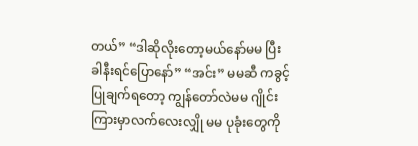တယ်” “ဒါဆိုလိုးတော့မယ်နော်မမ ပြီးခါနီးရင်ပြောနော်” “အင်း” မမဆီ ကခွင့်ပြုချက်ရတော့ ကျွန်တော်လဲမမ ဂျိုင်းကြားမှာလက်လေးလျှို မမ ပုခုံးတွေကို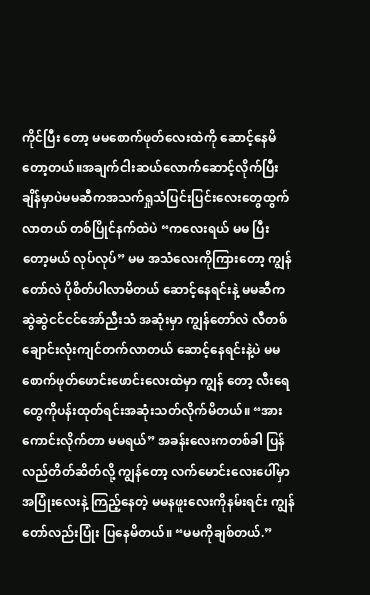ကိုင်ပြီး တော့ မမစောက်ဖုတ်လေးထဲကို ဆောင့်နေမိတော့တယ်။အချက်ငါးဆယ်လောက်ဆောင့်လိုက်ပြီးချိန်မှာပဲမမဆီကအသက်ရှုသံပြင်းပြင်းလေးတွေထွက်လာတယ် တစ်ပြိုင်နက်ထဲပဲ “ကလေးရယ် မမ ပြီးတော့မယ် လုပ်လုပ်” မမ အသံလေးကိုကြားတော့ ကျွန်တော်လဲ ပိုစိတ်ပါလာမိတယ် ဆောင့်နေရင်းနဲ့ မမဆီကဆွဲဆွဲငင်ငင်အော်ညီးသံ အဆုံးမှာ ကျွန်တော်လဲ လီတစ်ချောင်းလုံးကျင်တက်လာတယ် ဆောင့်နေရင်းနဲ့ပဲ မမ စောက်ဖုတ်ဖောင်းဖောင်းလေးထဲမှာ ကျွန် တော့ လီးရေတွေကိုပန်းထုတ်ရင်းအဆုံးသတ်လိုက်မိတယ်။ “အား ကောင်းလိုက်တာ မမရယ်” အခန်းလေးကတစ်ခါ ပြန်လည်တိတ်ဆိတ်လို့ ကျွန်တော့ လက်မောင်းလေးပေါ်မှာအပြုံးလေးနဲ့ ကြည့်နေတဲ့ မမနဖူးလေးကိုနမ်းရင်း ကျွန်တော်လည်းပြုံး ပြနေမိတယ်။ “မမကိုချစ်တယ်.”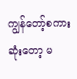ကျွန်တော့်စကားဆုံးတော့ မ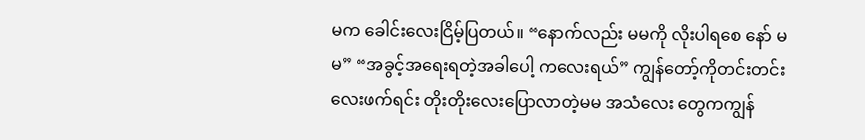မက ခေါင်းလေးငြိမ့်ပြတယ်။ “နောက်လည်း မမကို လိုးပါရစေ နော် မမ” “အခွင့်အရေးရတဲ့အခါပေါ့ ကလေးရယ်” ကျွန်တော့်ကိုတင်းတင်းလေးဖက်ရင်း တိုးတိုးလေးပြောလာတဲ့မမ အသံလေး တွေကကျွန်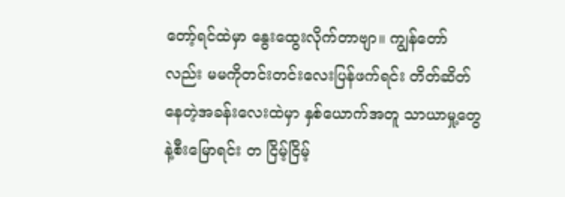တော့်ရင်ထဲမှာ နွေးထွေးလိုက်တာဗျာ။ ကျွန်တော်လည်း မမကိုတင်းတင်းလေးပြန်ဖက်ရင်း တိတ်ဆိတ်နေတဲ့အခန်းလေးထဲမှာ နှစ်ယောက်အတူ သာယာမှု့တွေနဲ့စီးမြောရင်း တ ငြိမ့်ငြိမ့်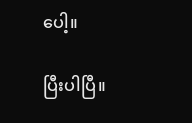ပေါ့။

ပြီးပါပြီ။